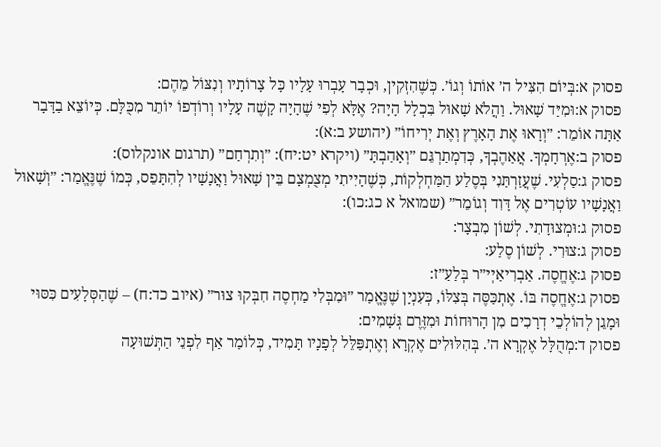פסוק א:בְּיוֹם הִצִּיל ה׳ אוֹתוֹ וְגוֹ׳. כְּשֶׁהִזְקִין, וּכְבָר עָבְרוּ עָלָיו כָּל צָרוֹתָיו וְנִצּוֹל מֵהֶם:
פסוק א:וּמִיַּד שָׁאוּל. וַהֲלֹא שָׁאוּל בִּכְלָל הָיָה? אֶלָּא לְפִי שֶׁהָיָה קָשֶׁה עָלָיו וְרוֹדְפוֹ יוֹתֵר מִכֻּלָּם. כְּיוֹצֵא בַדָּבָר אַתָּה אוֹמֵר: ״וְרָאוּ אֶת הָאָרֶץ וְאֶת יְרִיחוֹ״ (יהושע ב:א):
פסוק ב:אֶרְחָמְךָ. אֲאַהֶבְךָ, כְּדִמְתַרְגֵּם ״וְאָהַבְתָּ״ (ויקרא יט:יח): ״וְתִרְחַם״ (תרגום אונקלוס):
פסוק ג:סַלְעִי. שֶׁעֲזַרְתַּנִי בְּסֶלַע הַמַּחְלְקוֹת, כְּשֶׁהָיִיתִי מְצֻמְצָם בֵּין שָׁאוּל וַאֲנָשָׁיו לְהִתָּפֵס, כְּמוֹ שֶׁנֶּאֱמַר: ״וְשָׁאוּל וַאֲנָשָׁיו עוֹטְרִים אֶל דָּוִד וְגוֹמֵר״ (שמואל א כג:כו):
פסוק ג:וּמְצוּדָתִי. לְשׁוֹן מִבְצָר:
פסוק ג:צוּרִי. לְשׁוֹן סֶלַע:
פסוק ג:אֶחֱסֶה. אַבְרִיאַיְי״ר בְּלַעַ״ז:
פסוק ג:אֶחֱסֶה בּוֹ. אֶתְכַּסֶּה בְּצִלּוֹ, כְּעִנְיָן שֶׁנֶּאֱמַר ״וּמִבְּלִי מַחְסֶה חִבְּקוּ צוּר״ (איוב כד:ח) – שֶׁהַסְּלָעִים כִּסּוּי וּמָגֵן לְהוֹלְכֵי דְרָכִים מִן הָרוּחוֹת וּמִזֶּרֶם גְּשָׁמִים:
פסוק ד:מְהֻלָּל אֶקְרָא ה׳. בְּהִלּוּלִים אֶקְרָא וְאֶתְפַּלֵּל לְפָנָיו תָּמִיד, כְּלוֹמַר אַף לִפְנֵי הַתְּשׁוּעָה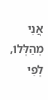אֲנִי מְהַלְּלוֹ, לְפִי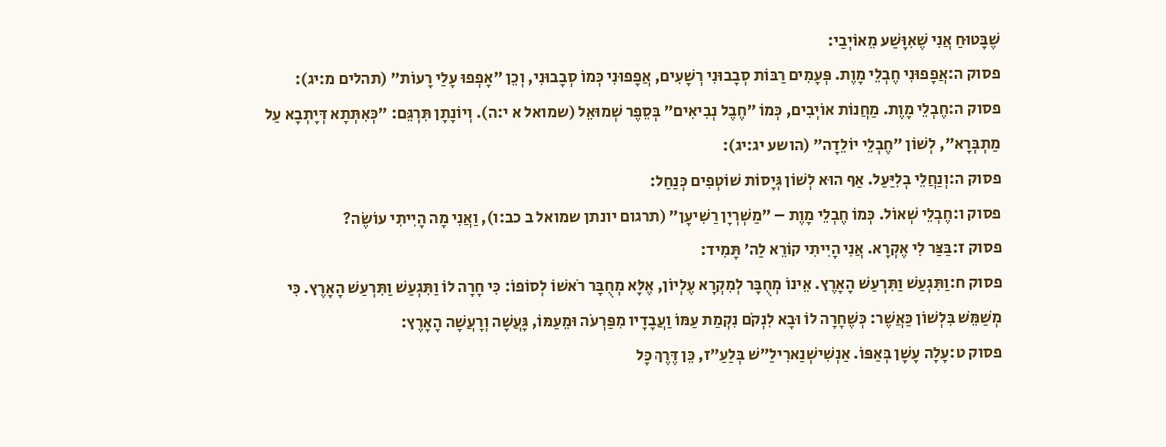שֶׁבָּטוּחַ אֲנִי שֶׁאִוָּשַׁע מֵאוֹיְבַי:
פסוק ה:אֲפָפוּנִי חֶבְלֵי מָוֶת. פְּעָמִים רַבּוֹת סְבָבוּנִי רְשָׁעִים, אֲפָפוּנִי כְּמוֹ סְבָבוּנִי, וְכֵן ״אָפְפוּ עָלַי רָעוֹת״ (תהלים מ:יג):
פסוק ה:חֶבְלֵי מָוֶת. מַחֲנוֹת אוֹיְבִים, כְּמוֹ ״חֶבֶל נְבִיאִים״ בְּסֵפֶר שְׁמוּאֵל (שמואל א י:ה). וְיוֹנָתָן תִּרְגֵּם: ״כְּאִתְּתָא דְּיָתְבָא עַל מַתְבְּרָא״, לְשׁוֹן ״חֶבְלֵי יוֹלֵדָה״ (הושע יג:יג):
פסוק ה:וְנַחֲלֵי בְלִיַּעַל. אַף הוּא לְשׁוֹן גְּיָסוֹת שׁוֹטְפִים כְּנַחַל:
פסוק ו:חֶבְלֵי שְׁאוֹל. כְּמוֹ חֶבְלֵי מָוֶת – ״מַשְׁרְיָן רַשִׁיעָן״ (תרגום יונתן שמואל ב כב:ו), וַאֲנִי מָה הָיִיתִי עוֹשֶׂה?
פסוק ז:בַּצַּר לִי אֶקְרָא. אֲנִי הָיִיתִי קוֹרֵא לַה׳ תָּמִיד:
פסוק ח:וַתִּגְעַשׁ וַתִּרְעַשׁ הָאָרֶץ. אֵינוֹ מְחֻבָּר לְמִקְרָא עֶלְיוֹן, אֶלָּא מְחֻבָּר רֹאשׁוֹ לְסוֹפוֹ: כִּי חָרָה לוֹ וַתִּגְעַשׁ וַתִּרְעַשׁ הָאָרֶץ. כִּי מְשַׁמֵּשׁ בִּלְשׁוֹן כַּאֲשֶׁר: כְּשֶׁחָרָה לוֹ וּבָא לִנְקֹם נִקְמַת עַמּוֹ וַעֲבָדָיו מִפַּרְעֹה וּמֵעַמּוֹ, גָּעֲשָׁה וְרָעֲשָׁה הָאָרֶץ:
פסוק ט:עָלָה עָשָׁן בְּאַפּוֹ. אַנְשִׁישְׁנַארִילַ״שׁ בְּלַעַ״ז, כֵּן דֶּרֶךְ כָּל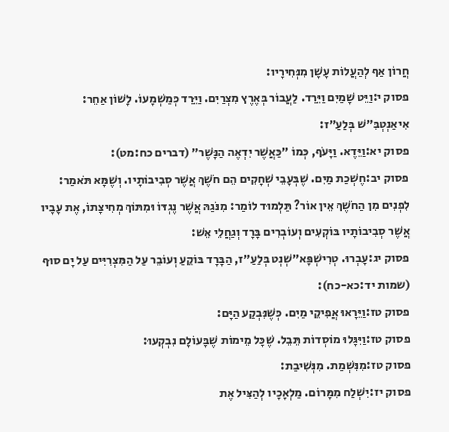חֲרוֹן אַף לְהַעֲלוֹת עָשָׁן מִנְּחִירָיו:
פסוק י:וַיֵּט שָׁמַיִם וַיֵּרַד. לַעֲבוֹר בְּאֶרֶץ מִצְרַיִם. וַיֵּרַד כְּמַשְׁמָעוֹ. לָשׁוֹן אַחֵר: אִיאַנְטְבִּ״שׁ בְּלַעַ״ז:
פסוק יא:וַיֵּדֶא. וַיָּעֹף, כְּמוֹ ״כַּאֲשֶׁר יִדְאֶה הַנָּשֶׁר״ (דברים כח:מט):
פסוק יב:חֶשְׁכַת מַיִם. שֶׁבְּעָבֵי שְׁחָקִים הֵם חֹשֶׁךְ אֲשֶׁר סְבִיבוֹתָיו. וְשֶׁמָּא תֹּאמַר: לִפְנִים מִן הַחֹשֶׁךְ אֵין אוֹר? תַּלְמוּד לוֹמַר: מִנֹּגַהּ אֲשֶׁר נֶגְדּוֹ וּמִתּוֹךְ מְחִיצָתוֹ, אֶת עָבָיו אֲשֶׁר סְבִיבוֹתָיו בּוֹקְעִים וְעוֹבְרִים בָּרָד וְגַחֲלֵי אֵשׁ:
פסוק יג:עָבְרוּ. טְרִישְׁפָּא״שְׁנְט בְּלַעַ״ז, הַבָּרָד בּוֹקֵעַ וְעוֹבֵר עַל הַמִּצְרִיִּים עַל יָם סוּף (שמות יד:כא-כח):
פסוק טז:וַיֵּרָאוּ אֲפִיקֵי מַיִם. כְּשֶׁנִּבְקַע הַיָּם:
פסוק טז:וַיִּגָּלוּ מוֹסְדוֹת תֵּבֵל. שֶׁכָּל מֵימוֹת שֶׁבָּעוֹלָם נִבְקְעוּ:
פסוק טז:מִנִּשְׁמַת. מִנְּשִׁיבַת:
פסוק יז:יִשְׁלַח מִמָּרוֹם. מַלְאָכָיו לְהַצִּיל אֶת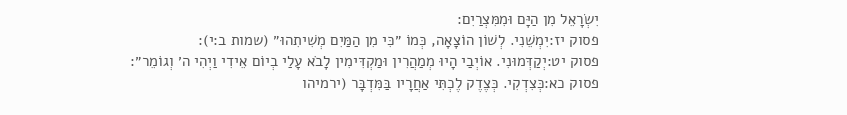יִשְׂרָאֵל מִן הַיָּם וּמִמִּצְרַיִם:
פסוק יז:יִמְשֵׁנִי. לְשׁוֹן הוֹצָאָה, כְּמוֹ ״כִּי מִן הַמַּיִם מְשִׁיתִהוּ״ (שמות ב:י):
פסוק יט:יְקַדְּמוּנִי. אוֹיְבַי הָיוּ מְמַהֲרִין וּמַקְדִּימִין לָבֹא עָלַי בְיוֹם אֵידִי וַיְהִי ה׳ וְגוֹמֵר״:
פסוק כא:כְּצִדְקִי. כְּצֶדֶק לֶכְתִּי אַחֲרָיו בַּמִּדְבָּר (ירמיהו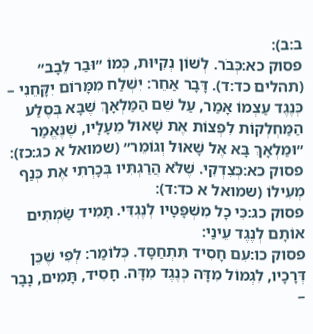ב:ב):
פסוק כא:כְּבֹר. לְשׁוֹן נְקִיּוּת, כְּמוֹ ״וּבַר לֵבָב״ (תהלים כד:ד). דָּבָר אַחֵר: יִשְׁלַח מִמָּרוֹם יִקָּחֵנִי – כְּנֶגֶד עַצְמוֹ אָמַר, עַל שֵׁם הַמַּלְאָךְ שֶׁבָּא בְּסֶלַע הַמַּחְלְקוֹת לִפְצוֹת אֶת שָׁאוּל מֵעָלָיו, שֶׁנֶּאֱמַר ״וּמַלְאָךְ בָּא אֶל שָׁאוּל וְגוֹמֵר״ (שמואל א כג:כז):
פסוק כא:כְּצִדְקִי. שֶׁלֹּא הֲרַגְתִּיו בְּכָרְתִי אֶת כְּנַף מְעִילוֹ (שמואל א כד:ד):
פסוק כג:כִּי כָל מִשְׁפָּטָיו לְנֶגְדִּי. תָּמִיד שַׂמְתִּים אוֹתָם לְנֶגֶד עֵינַי:
פסוק כו:עִם חָסִיד תִּתְחַסָּד. כְּלוֹמַר: לְפִי שֶׁכֵּן דְּרָכָיו, לִגְמוֹל מִדָּה כְּנֶגֶד מִדָּה. חָסִיד, תָּמִים, נָבָר –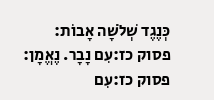כְּנֶגֶד שְׁלֹשָׁה אָבוֹת:
פסוק כז:עִם נָבָר. נֶאֱמָן:
פסוק כז:עִם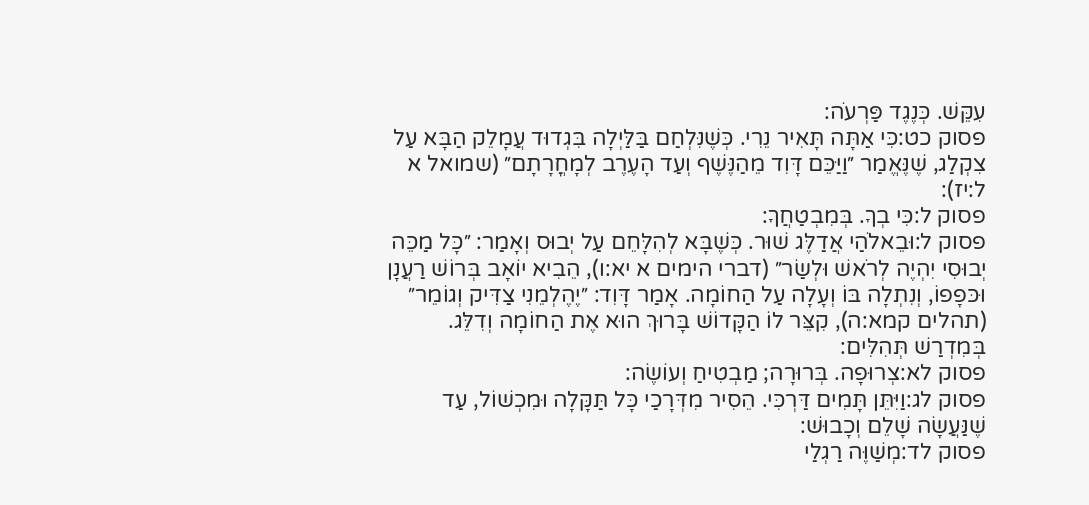עִקֵּשׁ. כְּנֶגֶד פַּרְעֹה:
פסוק כט:כִּי אַתָּה תָּאִיר נֵרִי. כְּשֶׁנִּלְחַם בַּלַּיְלָה בִּגְדוּד עֲמָלֵק הַבָּא עַל צִקְלַג, שֶׁנֶּאֱמַר ״וַיַּכֵּם דָּוִד מֵהַנֶּשֶׁף וְעַד הָעֶרֶב לְמָחֳרָתָם״ (שמואל א ל:יז):
פסוק ל:כִּי בְךָ. בְּמִבְטַחֲךָ:
פסוק ל:וּבֵאלֹהַי אֲדַלֶּג שׁוּר. כְּשֶׁבָּא לְהִלָּחֵם עַל יְבוּס וְאָמַר: ״כָּל מַכֵּה יְבוּסִי יִהְיֶה לְרֹאשׁ וּלְשַׂר״ (דברי הימים א יא:ו), הֵבִיא יוֹאָב בְּרוֹשׁ רַעֲנָן וּכּפָפוֹ, וְנִתְלָה בּוֹ וְעָלָה עַל הַחוֹמָה. אָמַר דָּוִד: ״יֶהֶלְמֵנִי צַדִּיק וְגוֹמֵר״ (תהלים קמא:ה), קִצֵּר לוֹ הַקָּדוֹשׁ בָּרוּךְ הוּא אֶת הַחוֹמָה וְדִלֵּג. בְּמִדְרַשׁ תְּהִלִּים:
פסוק לא:צְרוּפָה. בְּרוּרָה; מַבְטִיחַ וְעוֹשֶׂה:
פסוק לג:וַיִּתֵּן תָּמִים דַּרְכִּי. הֵסִיר מִדְּרָכַי כָּל תַּקָּלָה וּמִכְשׁוֹל, עַד שֶׁנַּעֲשָׂה שָׁלֵם וְכָבוּשׁ:
פסוק לד:מְשַׁוֶּה רַגְלַי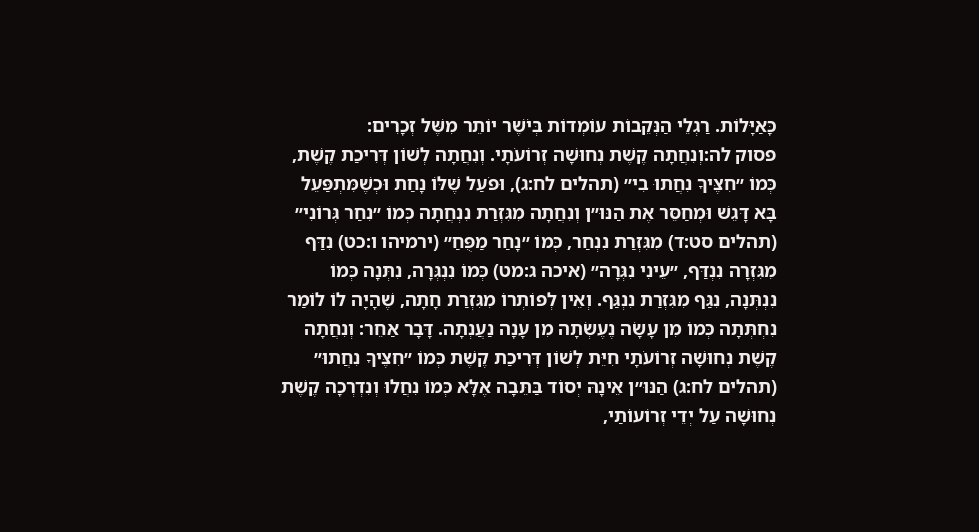כָּאַיָּלוֹת. רַגְלֵי הַנְּקֵבוֹת עוֹמְדוֹת בְּיֹשֶׁר יוֹתֵר מִשֶּׁל זְכָרִים:
פסוק לה:וְנִחֲתָה קֶשֶׁת נְחוּשָׁה זְרוֹעֹתָי. וְנִחֲתָה לְשׁוֹן דְּרִיכַת קֶשֶׁת, כְּמוֹ ״חִצֶּיךָ נִחֲתוּ בִי״ (תהלים לח:ג), וּפֹעַל שֶׁלּוֹ נָחַת וּכְשֶׁמִּתְפַּעֵל בָּא דָּגֵשׁ וּמְחַסֵּר אֶת הַנּוּ״ן וְנִחֲתָה מִגִּזְרַת נִנְחֲתָה כְּמוֹ ״נִחַר גְּרוֹנִי״ (תהלים סט:ד) מִגִּזְרַת נִנְחַר, כְּמוֹ ״נָחַר מַפֻּחַ״ (ירמיהו ו:כט) נִדַּף מִגִּזְרָה נִנְדַּף, ״עֵינִי נִגְּרָה״ (איכה ג:מט) כְּמוֹ נִנְגְּרָה, נִתְּנָה כְּמוֹ נִנְתְּנָה, נִגַּף מִגִּזְרַת נִנְגַּף. וְאֵין לְפוֹתְרוֹ מִגִּזְרַת חָתָה, שֶׁהָיָה לוֹ לוֹמַר נִחְתְּתָה כְּמוֹ מִן עָשָׂה נֶעֶשְׂתָה מִן עָנָה נַעֲנְתָה. דָּבָר אַחֵר: וְנִחֲתָה קֶשֶׁת נְחוּשָׁה זְרוֹעֹתָי חִיֵּת לְשׁוֹן דְּרִיכַת קֶשֶׁת כְּמוֹ ״חִצֶּיךָ נִחֲתוּ״ (תהלים לח:ג) הַנּוּ״ן אֵינָהּ יְסוֹד בַּתֵּבָה אֶלָּא כְּמוֹ נִחֲלוּ וְנִדְרְכָה קֶשֶׁת נְחוּשָׁה עַל יְדֵי זְרוֹעוֹתַי,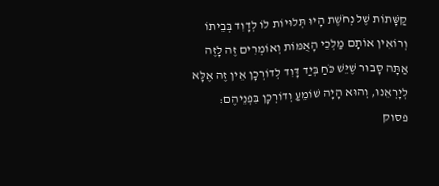קַשָּׁתוֹת שֶׁל נְחֹשֶׁת הָיוּ תְּלוּיוֹת לוֹ לְדָוִד בְּבֵיתוֹ וְרוֹאִין אוֹתָם מַלְכֵי הָאֻמּוֹת וְאוֹמְרִים זֶה לָזֶה אַתָּה סָבוּר שֶׁיֵּשׁ כֹּחַ בְּיַד דָּוִד לְדוֹרְכָן אֵין זֶה אֶלָּא לְיָרְאֵנוּ, וְהוּא הָיָה שׁוֹמֵעַ וְדוֹרְכָן בִּפְנֵיהֶם:
פסוק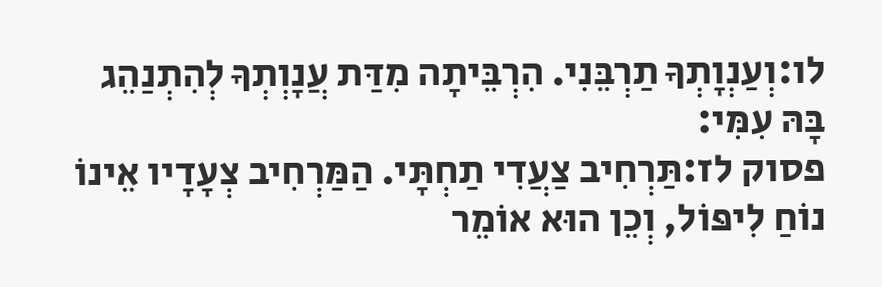לו:וְעַנְוָתְךָ תַרְבֵּנִי. הִרְבֵּיתָה מִדַּת עֲנָוְתְךָ לְהִתְנַהֵג בָּהּ עִמִּי:
פסוק לז:תַּרְחִיב צַעֲדִי תַחְתָּי. הַמַּרְחִיב צְעָדָיו אֵינוֹ נוֹחַ לִיפּוֹל, וְכֵן הוּא אוֹמֵר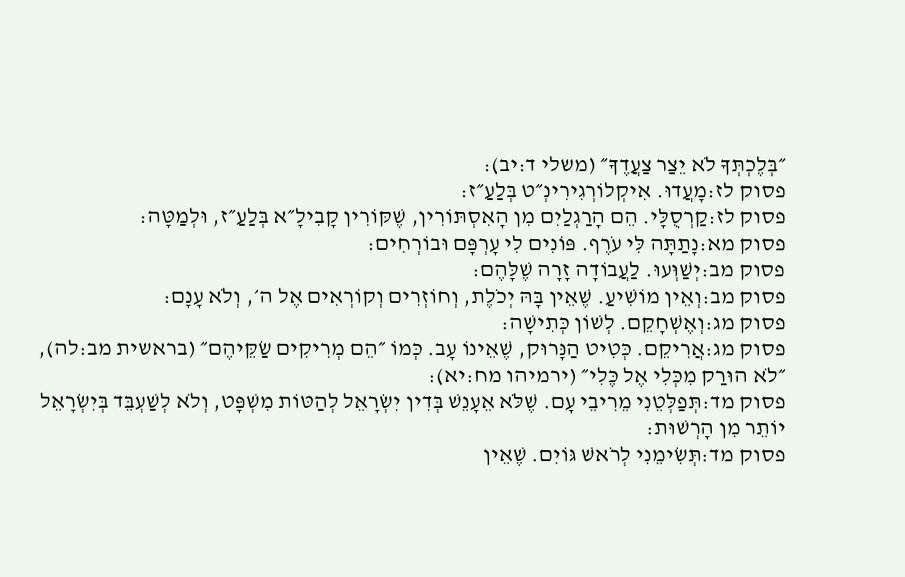״בְּלֶכְתְּךָ לֹא יֵצַר צַעֲדֶךָ״ (משלי ד:יב):
פסוק לז:מָעֲדוּ. אִיקְלוֹרְגִירִינְ״ט בְּלַעַ״ז:
פסוק לז:קַרְסֻלָּי. הֵם הָרַגְלַיִם מִן הָאִסְתּוֹרִין, שֶׁקּוֹרִין קָבִילָ״א בְּלַעַ״ז, וּלְמַטָּה:
פסוק מא:נָתַתָּה לִּי עֹרֶף. פּוֹנִים לִי עָרְפָּם וּבוֹרְחִים:
פסוק מב:יְשַׁוְּעוּ. לַעֲבוֹדָה זָרָה שֶׁלָּהֶם:
פסוק מב:וְאֵין מוֹשִׁיעַ. שֶׁאֵין בָּהּ יְכֹלֶת, וְחוֹזְרִים וְקוֹרְאִים אֶל ה׳, וְלֹא עָנָם:
פסוק מג:וְאֶשְׁחָקֵם. לְשׁוֹן כְּתִישָׁה:
פסוק מג:אֲרִיקֵם. כְּטִיט הַנָּרוּק, שֶׁאֵינוֹ עָב. כְּמוֹ ״הֵם מְרִיקִים שַׂקֵּיהֶם״ (בראשית מב:לה), ״לֹא הוּרַק מִכְּלִי אֶל כֶּלִי״ (ירמיהו מח:יא):
פסוק מד:תְּפַלְּטֵנִי מֵרִיבֵי עָם. שֶׁלֹּא אֵעָנֵשׁ בְּדִין יִשְׂרָאֵל לְהַטּוֹת מִשְׁפָּט, וְלֹא לְשַׁעְבֵּד בְּיִשְׂרָאֵל יוֹתֵר מִן הָרְשׁוּת:
פסוק מד:תְּשִׂימֵנִי לְרֹאשׁ גּוֹיִם. שֶׁאֵין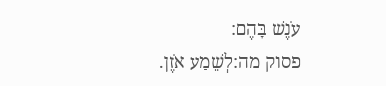עֹנֶשׁ בָּהֶם:
פסוק מה:לְשֵׁמַע אֹזֶן.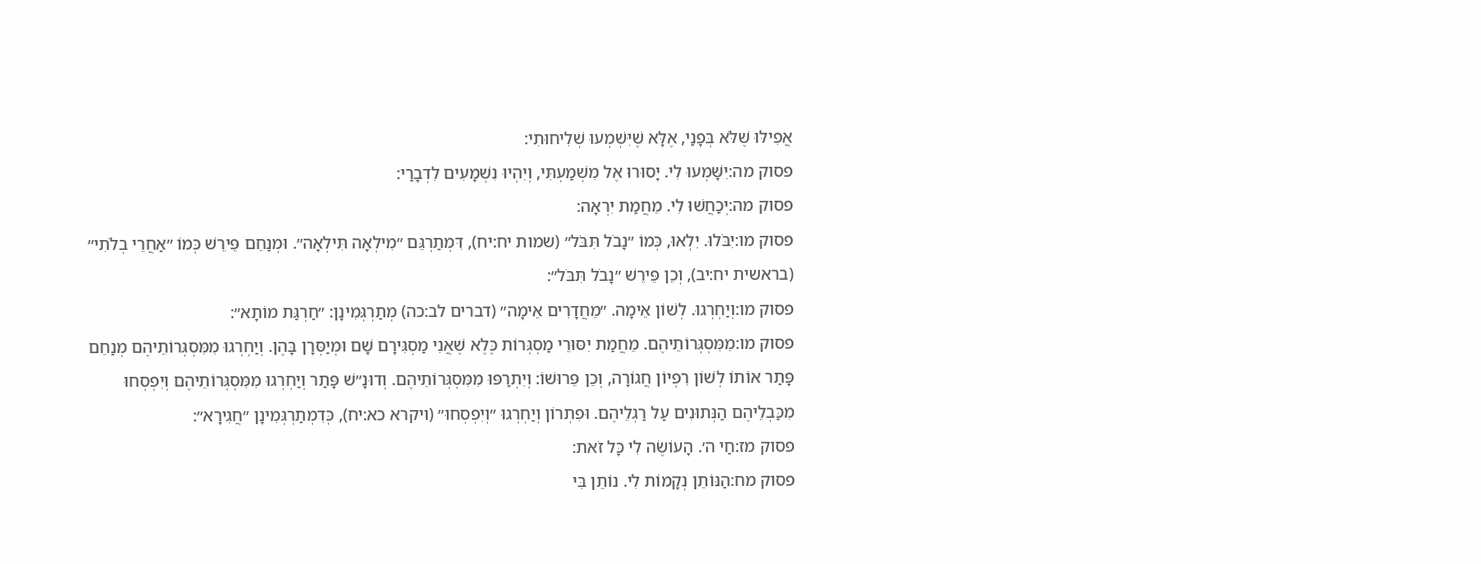אֲפִילּוּ שֶׁלֹּא בְּפָנַי, אֶלָּא שֶׁיִּשְׁמְעוּ שְׁלִיחוּתִי:
פסוק מה:יִשָּׁמְעוּ לִי. יָסוּרוּ אֶל מִשְׁמַעְתִּי, וְיִהְיוּ נִשְׁמָעִים לִדְבָרַי:
פסוק מה:יְכַחֲשׁוּ לִי. מֵחֲמַת יִרְאָה:
פסוק מו:יִבֹּלוּ. יִלְאוּ, כְּמוֹ ״נָבֹל תִּבֹּל״ (שמות יח:יח), דִּמְתַרְגֵּם ״מִילְאָה תִּילְאָה״. וּמְנַחֵם פֵּירֵשׁ כְּמוֹ ״אַחֲרֵי בְלֹתִי״ (בראשית יח:יב), וְכֵן פֵּירֵשׁ ״נָבֹל תִּבֹּל״:
פסוק מו:וְיַחְרְגוּ. לְשׁוֹן אֵימָה. ״מֵחֲדָרִים אֵימָה״ (דברים לב:כה) מְתַרְגְּמִינָן: ״חַרְגַּת מוֹתָא״:
פסוק מו:מִמִּסְגְּרוֹתֵיהֶם. מֵחֲמַת יִסּוּרֵי מַסְגְּרוֹת כֶּלֶא שֶׁאֲנִי מַסְגִּירָם שָׁם וּמְיַסְּרָן בָּהֶן. וְיַחְרְגוּ מִמִּסְגְּרוֹתֵיהֶם מְנַחֵם פָּתַר אוֹתוֹ לְשׁוֹן רִפְיוֹן חֲגוֹרָה, וְכֵן פֵּרוּשׁוֹ: וְיִתְרַפּוּ מִמִּסְגְּרוֹתֵיהֶם. וְדוּנָ״שׁ פָּתַר וְיַחְרְגוּ מִמִּסְגְּרוֹתֵיהֶם וְיִפְסְחוּ מִכַּבְלֵיהֶם הַנְּתוּנִים עַל רַגְלֵיהֶם. וּפִתְרוֹן וְיַחְרְגוּ ״וְיִפְסְחוּ״ (ויקרא כא:יח), כְּדִמְתַרְגְּמִינָן ״חֲגִירָא״:
פסוק מז:חַי ה׳. הָעוֹשֶׂה לִי כָּל זֹאת:
פסוק מח:הַנּוֹתֵן נְקָמוֹת לִי. נוֹתֵן בִּי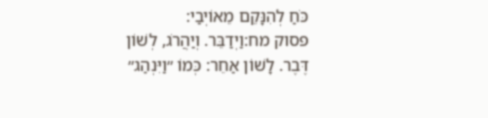כֹּחַ לְהִנָּקֵם מֵאוֹיְבַי:
פסוק מח:וַיְדַבֵּר. וְיַהֲרֹג, לְשׁוֹן דֶּבֶר. לָשׁוֹן אַחֵר: כְּמוֹ ״וַיִּנְהַג״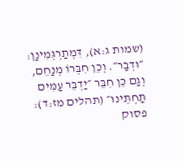(שמות ג:א), דִּמְתַרְגְּמִינַן: ״וּדְבַר״. וְכֵן חִבְּרוֹ מְנַחֵם, וְגַם כֵּן חִבֵּר ״יַדְבֵּר עַמִּים תַּחְתֵּינוּ״ (תהלים מז:ד):
פסוק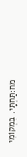מח:תַּחְתָּי. בִּמְקוֹמִי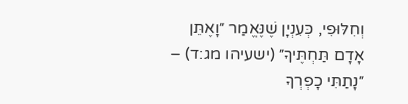וְחִלּוּפִי, כְּעִנְיָן שֶׁנֶּאֱמַר ״וָאֶתֵּן אָדָם תַּחְתֶּיךָ״ (ישעיהו מג:ד) – ״נָתַתִּי כָפְרְךָ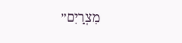מִצְרַיִם״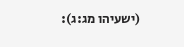(ישעיהו מג:ג):